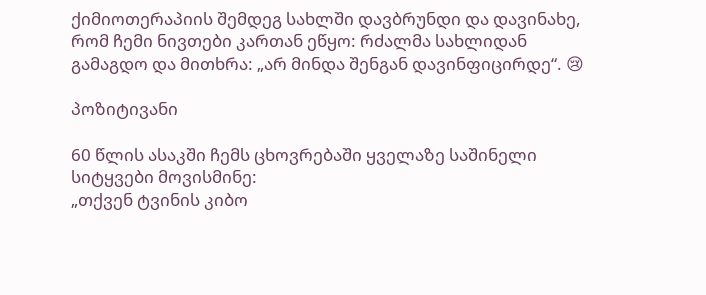ქიმიოთერაპიის შემდეგ სახლში დავბრუნდი და დავინახე, რომ ჩემი ნივთები კართან ეწყო: რძალმა სახლიდან გამაგდო და მითხრა: „არ მინდა შენგან დავინფიცირდე“. 😢

პოზიტივანი

60 წლის ასაკში ჩემს ცხოვრებაში ყველაზე საშინელი სიტყვები მოვისმინე:
„თქვენ ტვინის კიბო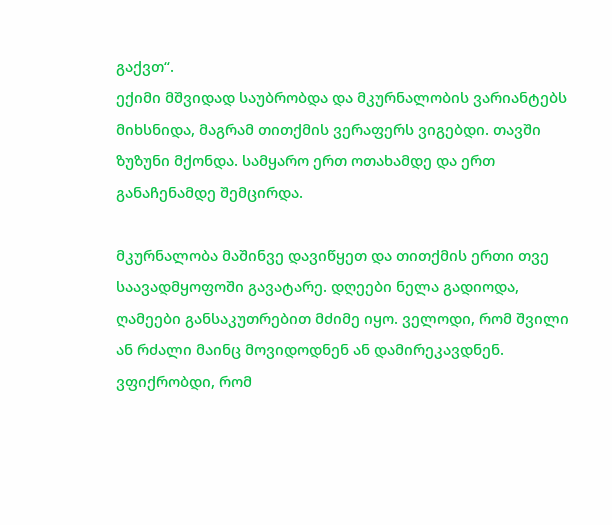გაქვთ“.
ექიმი მშვიდად საუბრობდა და მკურნალობის ვარიანტებს მიხსნიდა, მაგრამ თითქმის ვერაფერს ვიგებდი. თავში ზუზუნი მქონდა. სამყარო ერთ ოთახამდე და ერთ განაჩენამდე შემცირდა.

მკურნალობა მაშინვე დავიწყეთ და თითქმის ერთი თვე საავადმყოფოში გავატარე. დღეები ნელა გადიოდა, ღამეები განსაკუთრებით მძიმე იყო. ველოდი, რომ შვილი ან რძალი მაინც მოვიდოდნენ ან დამირეკავდნენ. ვფიქრობდი, რომ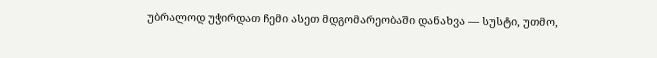უბრალოდ უჭირდათ ჩემი ასეთ მდგომარეობაში დანახვა — სუსტი, უთმო,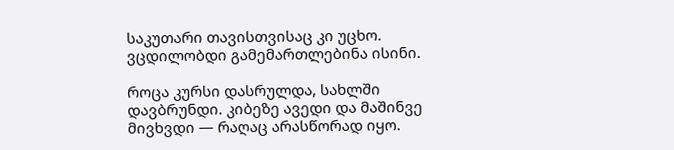საკუთარი თავისთვისაც კი უცხო. ვცდილობდი გამემართლებინა ისინი.

როცა კურსი დასრულდა, სახლში დავბრუნდი. კიბეზე ავედი და მაშინვე მივხვდი — რაღაც არასწორად იყო.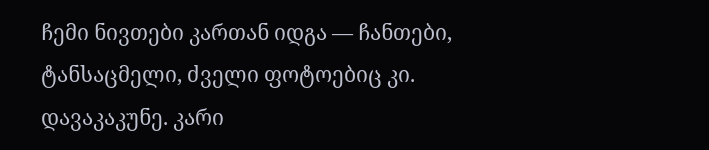ჩემი ნივთები კართან იდგა — ჩანთები, ტანსაცმელი, ძველი ფოტოებიც კი. დავაკაკუნე. კარი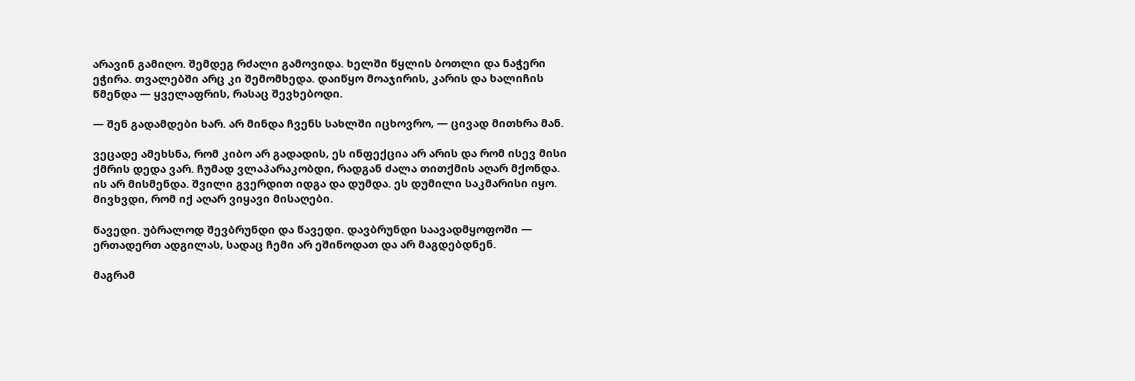არავინ გამიღო. შემდეგ რძალი გამოვიდა. ხელში წყლის ბოთლი და ნაჭერი ეჭირა. თვალებში არც კი შემომხედა. დაიწყო მოაჯირის, კარის და ხალიჩის წმენდა — ყველაფრის, რასაც შევხებოდი.

— შენ გადამდები ხარ. არ მინდა ჩვენს სახლში იცხოვრო, — ცივად მითხრა მან.

ვეცადე ამეხსნა, რომ კიბო არ გადადის, ეს ინფექცია არ არის და რომ ისევ მისი ქმრის დედა ვარ. ჩუმად ვლაპარაკობდი, რადგან ძალა თითქმის აღარ მქონდა. ის არ მისმენდა. შვილი გვერდით იდგა და დუმდა. ეს დუმილი საკმარისი იყო. მივხვდი, რომ იქ აღარ ვიყავი მისაღები.

წავედი. უბრალოდ შევბრუნდი და წავედი. დავბრუნდი საავადმყოფოში — ერთადერთ ადგილას, სადაც ჩემი არ ეშინოდათ და არ მაგდებდნენ.

მაგრამ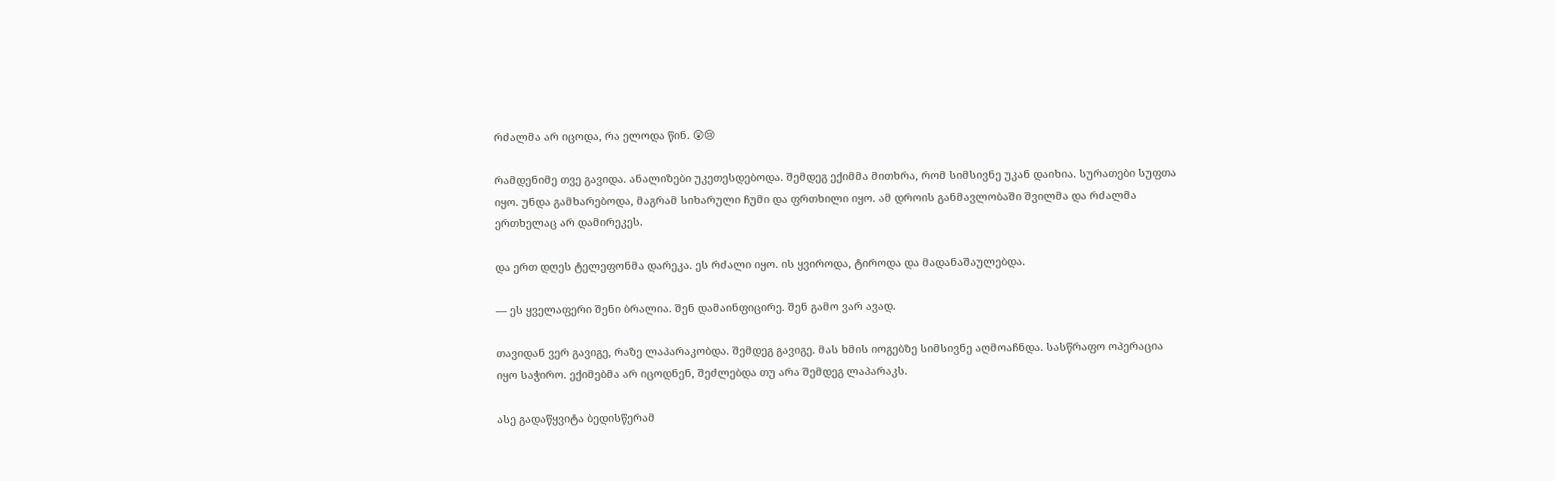რძალმა არ იცოდა, რა ელოდა წინ. 😲😢

რამდენიმე თვე გავიდა. ანალიზები უკეთესდებოდა. შემდეგ ექიმმა მითხრა, რომ სიმსივნე უკან დაიხია. სურათები სუფთა იყო. უნდა გამხარებოდა, მაგრამ სიხარული ჩუმი და ფრთხილი იყო. ამ დროის განმავლობაში შვილმა და რძალმა ერთხელაც არ დამირეკეს.

და ერთ დღეს ტელეფონმა დარეკა. ეს რძალი იყო. ის ყვიროდა, ტიროდა და მადანაშაულებდა.

— ეს ყველაფერი შენი ბრალია. შენ დამაინფიცირე. შენ გამო ვარ ავად.

თავიდან ვერ გავიგე, რაზე ლაპარაკობდა. შემდეგ გავიგე. მას ხმის იოგებზე სიმსივნე აღმოაჩნდა. სასწრაფო ოპერაცია იყო საჭირო. ექიმებმა არ იცოდნენ, შეძლებდა თუ არა შემდეგ ლაპარაკს.

ასე გადაწყვიტა ბედისწერამ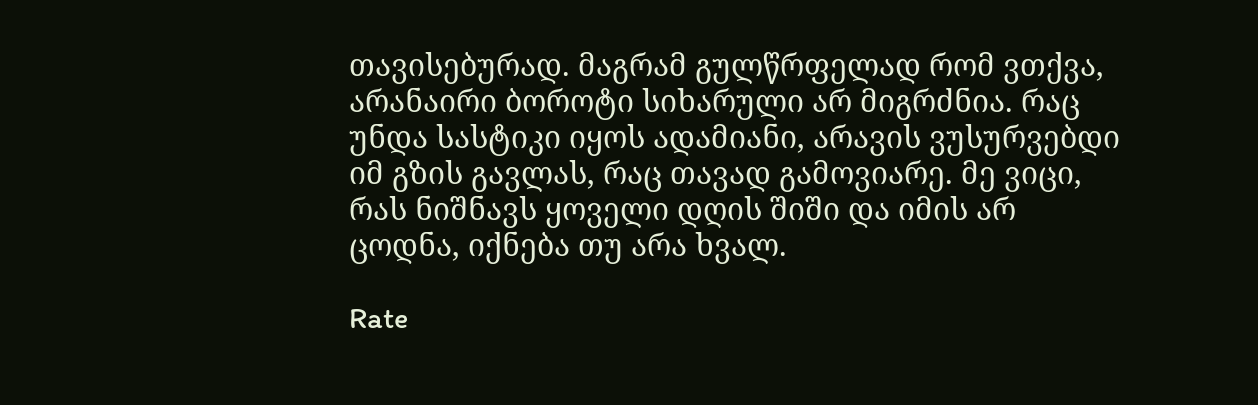თავისებურად. მაგრამ გულწრფელად რომ ვთქვა, არანაირი ბოროტი სიხარული არ მიგრძნია. რაც უნდა სასტიკი იყოს ადამიანი, არავის ვუსურვებდი იმ გზის გავლას, რაც თავად გამოვიარე. მე ვიცი, რას ნიშნავს ყოველი დღის შიში და იმის არ ცოდნა, იქნება თუ არა ხვალ.

Rate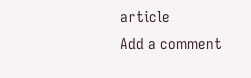article
Add a comment